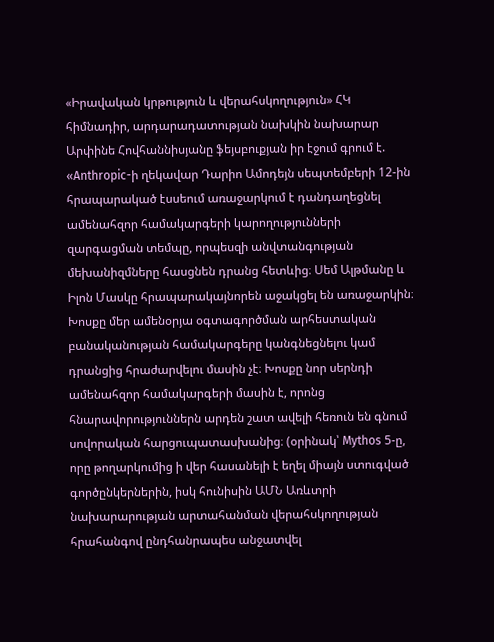«Իրավական կրթություն և վերահսկողություն» ՀԿ հիմնադիր, արդարադատության նախկին նախարար Արփինե Հովհաննիսյանը ֆեյսբուքյան իր էջում գրում է.
«Anthropic-ի ղեկավար Դարիո Ամոդեյն սեպտեմբերի 12-ին հրապարակած էսսեում առաջարկում է դանդաղեցնել ամենահզոր համակարգերի կարողությունների զարգացման տեմպը, որպեսզի անվտանգության մեխանիզմները հասցնեն դրանց հետևից։ Սեմ Ալթմանը և Իլոն Մասկը հրապարակայնորեն աջակցել են առաջարկին։
Խոսքը մեր ամենօրյա օգտագործման արհեստական բանականության համակարգերը կանգնեցնելու կամ դրանցից հրաժարվելու մասին չէ։ Խոսքը նոր սերնդի ամենահզոր համակարգերի մասին է, որոնց հնարավորություններն արդեն շատ ավելի հեռուն են գնում սովորական հարցուպատասխանից։ (օրինակ՝ Mythos 5-ը, որը թողարկումից ի վեր հասանելի է եղել միայն ստուգված գործընկերներին, իսկ հունիսին ԱՄՆ Առևտրի նախարարության արտահանման վերահսկողության հրահանգով ընդհանրապես անջատվել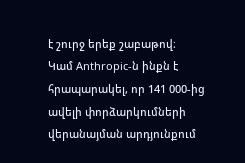է շուրջ երեք շաբաթով։
Կամ Anthropic-ն ինքն է հրապարակել, որ 141 000-ից ավելի փորձարկումների վերանայման արդյունքում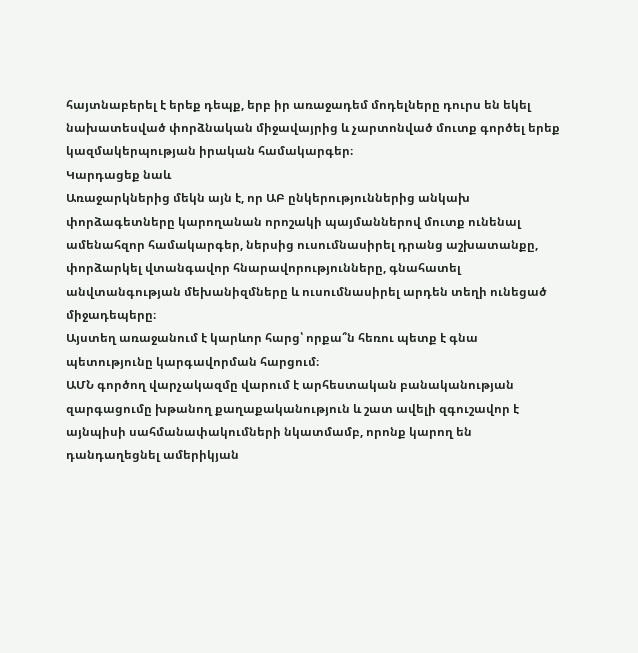հայտնաբերել է երեք դեպք, երբ իր առաջադեմ մոդելները դուրս են եկել նախատեսված փորձնական միջավայրից և չարտոնված մուտք գործել երեք կազմակերպության իրական համակարգեր։
Կարդացեք նաև
Առաջարկներից մեկն այն է, որ ԱԲ ընկերություններից անկախ փորձագետները կարողանան որոշակի պայմաններով մուտք ունենալ ամենահզոր համակարգեր, ներսից ուսումնասիրել դրանց աշխատանքը, փորձարկել վտանգավոր հնարավորությունները, գնահատել անվտանգության մեխանիզմները և ուսումնասիրել արդեն տեղի ունեցած միջադեպերը։
Այստեղ առաջանում է կարևոր հարց՝ որքա՞ն հեռու պետք է գնա պետությունը կարգավորման հարցում։
ԱՄՆ գործող վարչակազմը վարում է արհեստական բանականության զարգացումը խթանող քաղաքականություն և շատ ավելի զգուշավոր է այնպիսի սահմանափակումների նկատմամբ, որոնք կարող են դանդաղեցնել ամերիկյան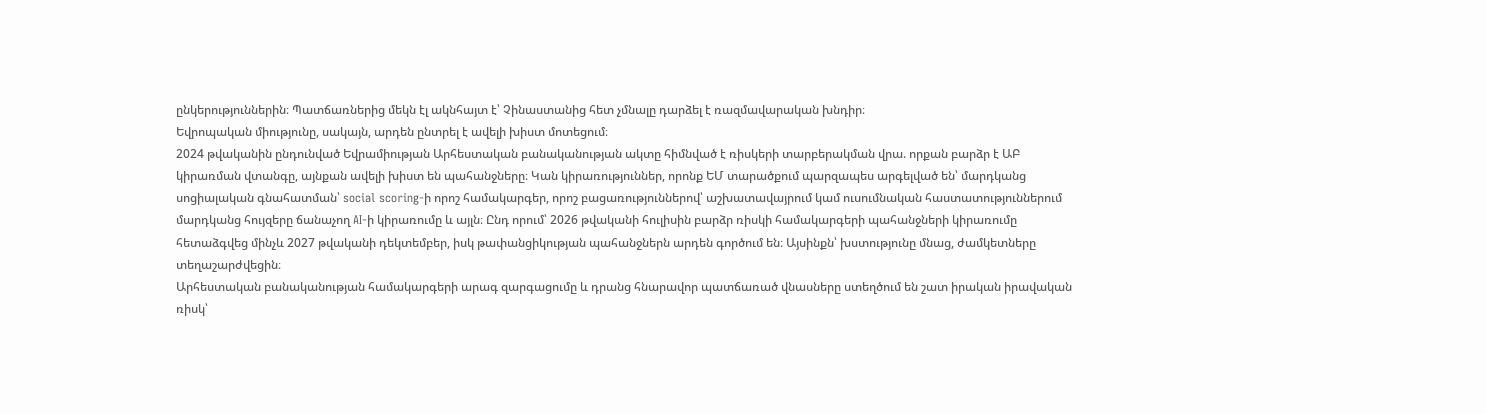ընկերություններին։ Պատճառներից մեկն էլ ակնհայտ է՝ Չինաստանից հետ չմնալը դարձել է ռազմավարական խնդիր։
Եվրոպական միությունը, սակայն, արդեն ընտրել է ավելի խիստ մոտեցում։
2024 թվականին ընդունված Եվրամիության Արհեստական բանականության ակտը հիմնված է ռիսկերի տարբերակման վրա. որքան բարձր է ԱԲ կիրառման վտանգը, այնքան ավելի խիստ են պահանջները։ Կան կիրառություններ, որոնք ԵՄ տարածքում պարզապես արգելված են՝ մարդկանց սոցիալական գնահատման՝ social scoring-ի որոշ համակարգեր, որոշ բացառություններով՝ աշխատավայրում կամ ուսումնական հաստատություններում մարդկանց հույզերը ճանաչող AI-ի կիրառումը և այլն։ Ընդ որում՝ 2026 թվականի հուլիսին բարձր ռիսկի համակարգերի պահանջների կիրառումը հետաձգվեց մինչև 2027 թվականի դեկտեմբեր, իսկ թափանցիկության պահանջներն արդեն գործում են։ Այսինքն՝ խստությունը մնաց, ժամկետները տեղաշարժվեցին։
Արհեստական բանականության համակարգերի արագ զարգացումը և դրանց հնարավոր պատճառած վնասները ստեղծում են շատ իրական իրավական ռիսկ՝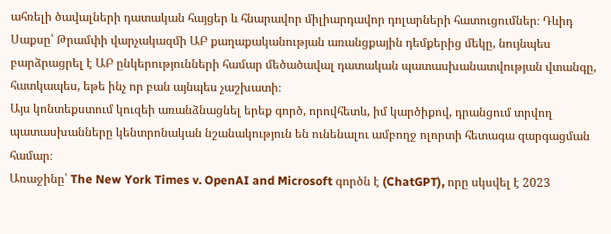ահռելի ծավալների դատական հայցեր և հնարավոր միլիարդավոր դոլարների հատուցումներ։ Դևիդ Սաքսը՝ Թրամփի վարչակազմի ԱԲ քաղաքականության առանցքային դեմքերից մեկը, նույնպես բարձրացրել է ԱԲ ընկերությունների համար մեծածավալ դատական պատասխանատվության վտանգը, հատկապես, եթե ինչ որ բան այնպես չաշխատի։
Այս կոնտեքստում կուզեի առանձնացնել երեք գործ, որովհետև, իմ կարծիքով, դրանցում տրվող պատասխանները կենտրոնական նշանակություն են ունենալու ամբողջ ոլորտի հետագա զարգացման համար։
Առաջինը՝ The New York Times v. OpenAI and Microsoft գործն է (ChatGPT), որը սկսվել է 2023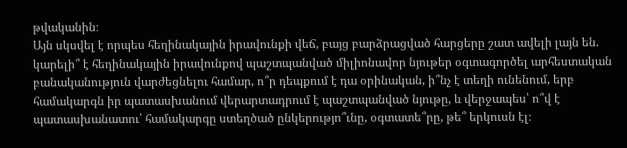թվականին։
Այն սկսվել է որպես հեղինակային իրավունքի վեճ, բայց բարձրացված հարցերը շատ ավելի լայն են. կարելի՞ է հեղինակային իրավունքով պաշտպանված միլիոնավոր նյութեր օգտագործել արհեստական բանականություն վարժեցնելու համար, ո՞ր դեպքում է դա օրինական, ի՞նչ է տեղի ունենում, երբ համակարգն իր պատասխանում վերարտադրում է պաշտպանված նյութը, և վերջապես՝ ո՞վ է պատասխանատու՝ համակարգը ստեղծած ընկերությո՞ւնը, օգտատե՞րը, թե՞ երկուսն էլ։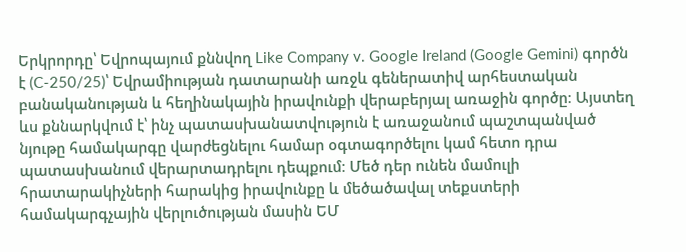Երկրորդը՝ Եվրոպայում քննվող Like Company v. Google Ireland (Google Gemini) գործն է (C-250/25)՝ Եվրամիության դատարանի առջև գեներատիվ արհեստական բանականության և հեղինակային իրավունքի վերաբերյալ առաջին գործը։ Այստեղ ևս քննարկվում է՝ ինչ պատասխանատվություն է առաջանում պաշտպանված նյութը համակարգը վարժեցնելու համար օգտագործելու կամ հետո դրա պատասխանում վերարտադրելու դեպքում։ Մեծ դեր ունեն մամուլի հրատարակիչների հարակից իրավունքը և մեծածավալ տեքստերի համակարգչային վերլուծության մասին ԵՄ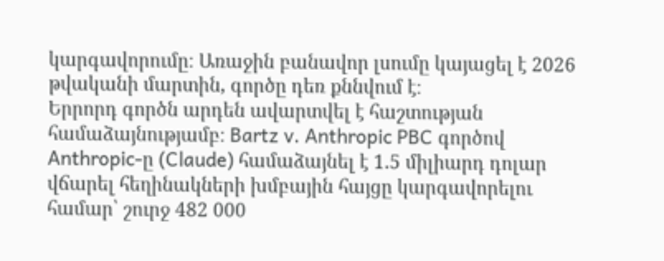կարգավորումը։ Առաջին բանավոր լսումը կայացել է 2026 թվականի մարտին, գործը դեռ քննվում է։
Երրորդ գործն արդեն ավարտվել է հաշտության համաձայնությամբ։ Bartz v. Anthropic PBC գործով Anthropic-ը (Claude) համաձայնել է 1.5 միլիարդ դոլար վճարել հեղինակների խմբային հայցը կարգավորելու համար՝ շուրջ 482 000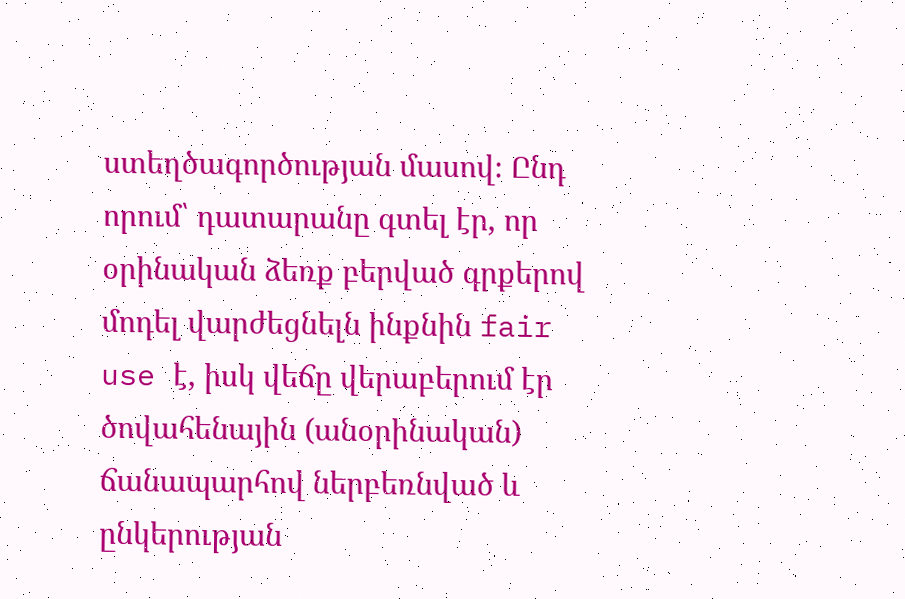ստեղծագործության մասով։ Ընդ որում՝ դատարանը գտել էր, որ օրինական ձեռք բերված գրքերով մոդել վարժեցնելն ինքնին fair use է, իսկ վեճը վերաբերում էր ծովահենային (անօրինական) ճանապարհով ներբեռնված և ընկերության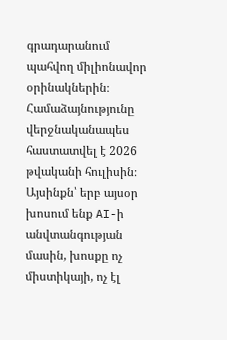գրադարանում պահվող միլիոնավոր օրինակներին։ Համաձայնությունը վերջնականապես հաստատվել է 2026 թվականի հուլիսին։
Այսինքն՝ երբ այսօր խոսում ենք AI-ի անվտանգության մասին, խոսքը ոչ միստիկայի, ոչ էլ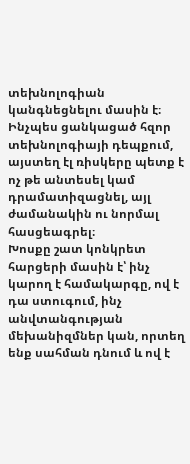տեխնոլոգիան կանգնեցնելու մասին է։ Ինչպես ցանկացած հզոր տեխնոլոգիայի դեպքում, այստեղ էլ ռիսկերը պետք է ոչ թե անտեսել կամ դրամատիզացնել, այլ ժամանակին ու նորմալ հասցեագրել։
Խոսքը շատ կոնկրետ հարցերի մասին է՝ ինչ կարող է համակարգը, ով է դա ստուգում, ինչ անվտանգության մեխանիզմներ կան, որտեղ ենք սահման դնում և ով է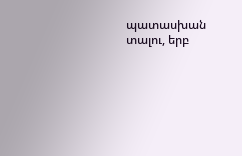պատասխան տալու, երբ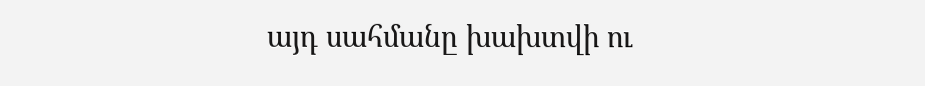այդ սահմանը խախտվի ու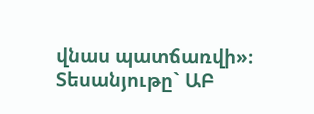վնաս պատճառվի»։
Տեսանյութը` ԱԲ